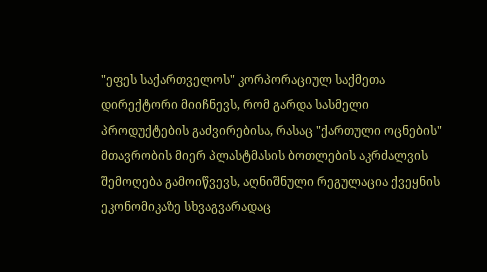"ეფეს საქართველოს" კორპორაციულ საქმეთა დირექტორი მიიჩნევს, რომ გარდა სასმელი პროდუქტების გაძვირებისა, რასაც "ქართული ოცნების" მთავრობის მიერ პლასტმასის ბოთლების აკრძალვის შემოღება გამოიწვევს, აღნიშნული რეგულაცია ქვეყნის ეკონომიკაზე სხვაგვარადაც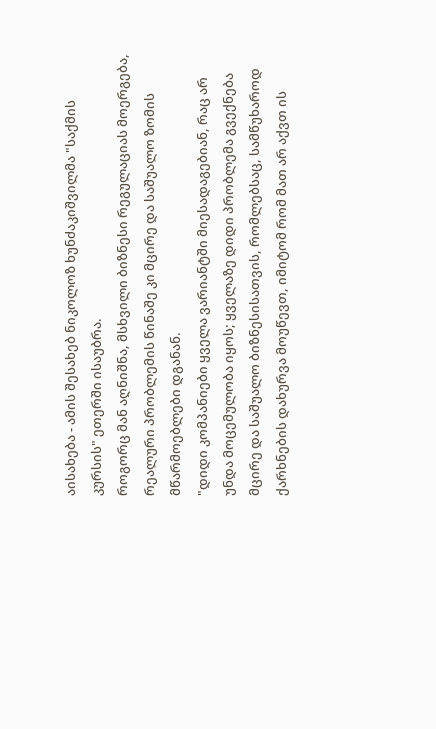აისახება - ამის შესახებ ნიკოლოზ ხუნძაკიშვილმა "საქმის კურსის" ეთერში ისაუბრა.
როგორც მან აღნიშნა, მსხვილი ბიზნესი რეგულაციას მოერგება, რეალური პრობლემის წინაშე კი მცირე და საშუალო ზომის მწარმოებლები დგანან.
"დიდი კომპანიები ყველა ვარიანტში მიესადაგებიან, რაც არ უნდა მოცემულობა იყოს; ყველაზე დიდი პრობლემა გვექნება მცირე და საშუალო ბიზნესისათვის, რომლებსაც, სამწუხაროდ ქარხნების დახურვა მოუწევთ, იმიტომ რომ მათ არ აქვთ ის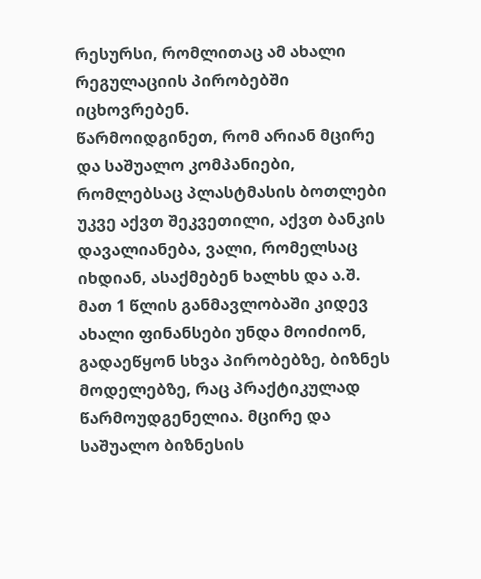რესურსი, რომლითაც ამ ახალი რეგულაციის პირობებში იცხოვრებენ.
წარმოიდგინეთ, რომ არიან მცირე და საშუალო კომპანიები, რომლებსაც პლასტმასის ბოთლები უკვე აქვთ შეკვეთილი, აქვთ ბანკის დავალიანება, ვალი, რომელსაც იხდიან, ასაქმებენ ხალხს და ა.შ. მათ 1 წლის განმავლობაში კიდევ ახალი ფინანსები უნდა მოიძიონ, გადაეწყონ სხვა პირობებზე, ბიზნეს მოდელებზე, რაც პრაქტიკულად წარმოუდგენელია. მცირე და საშუალო ბიზნესის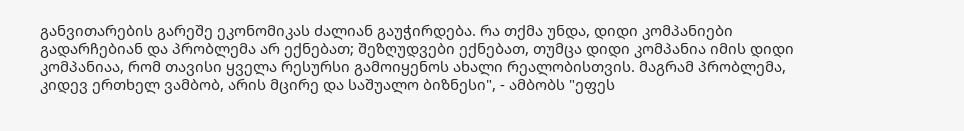განვითარების გარეშე ეკონომიკას ძალიან გაუჭირდება. რა თქმა უნდა, დიდი კომპანიები გადარჩებიან და პრობლემა არ ექნებათ; შეზღუდვები ექნებათ, თუმცა დიდი კომპანია იმის დიდი კომპანიაა, რომ თავისი ყველა რესურსი გამოიყენოს ახალი რეალობისთვის. მაგრამ პრობლემა, კიდევ ერთხელ ვამბობ, არის მცირე და საშუალო ბიზნესი", - ამბობს "ეფეს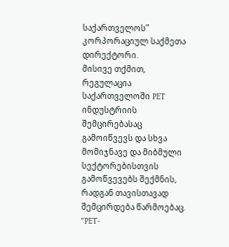საქართველოს" კორპორაციულ საქმეთა დირექტორი.
მისივე თქმით, რეგულაცია საქართველოში PET ინდუსტრიის შემცირებასაც გამოიწვევს და სხვა მომიჯნავე და მიბმული სექტორებისთვის გამოწვევებს შექმნის, რადგან თავისთავად შემცირდება წარმოებაც.
"PET-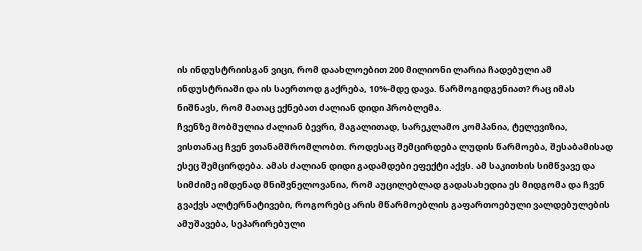ის ინდუსტრიისგან ვიცი, რომ დაახლოებით 200 მილიონი ლარია ჩადებული ამ ინდუსტრიაში და ის საერთოდ გაქრება, 10%-მდე დავა. წარმოგიდგენიათ? რაც იმას ნიშნავს, რომ მათაც ექნებათ ძალიან დიდი პრობლემა.
ჩვენზე მობმულია ძალიან ბევრი, მაგალითად, სარეკლამო კომპანია, ტელევიზია, ვისთანაც ჩვენ ვთანამშრომლობთ. როდესაც შემცირდება ლუდის წარმოება, შესაბამისად ესეც შემცირდება. ამას ძალიან დიდი გადამდები ეფექტი აქვს. ამ საკითხის სიმწვავე და სიმძიმე იმდენად მნიშვნელოვანია, რომ აუცილებლად გადასახედია ეს მიდგომა და ჩვენ გვაქვს ალტერნატივები, როგორებც არის მწარმოებლის გაფართოებული ვალდებულების ამუშავება, სეპარირებული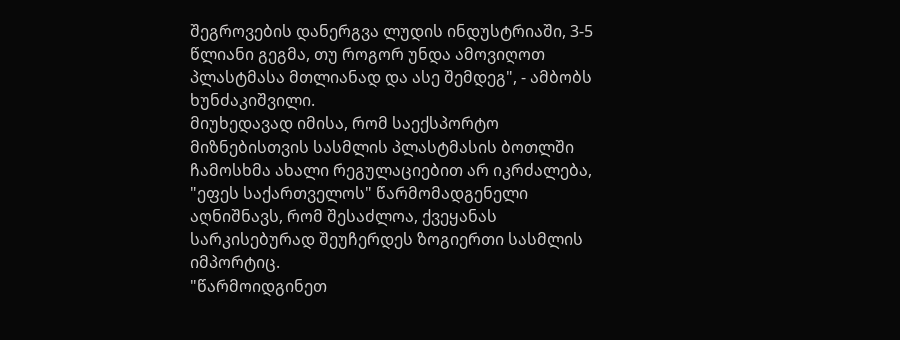შეგროვების დანერგვა ლუდის ინდუსტრიაში, 3-5 წლიანი გეგმა, თუ როგორ უნდა ამოვიღოთ პლასტმასა მთლიანად და ასე შემდეგ", - ამბობს ხუნძაკიშვილი.
მიუხედავად იმისა, რომ საექსპორტო მიზნებისთვის სასმლის პლასტმასის ბოთლში ჩამოსხმა ახალი რეგულაციებით არ იკრძალება, "ეფეს საქართველოს" წარმომადგენელი აღნიშნავს, რომ შესაძლოა, ქვეყანას სარკისებურად შეუჩერდეს ზოგიერთი სასმლის იმპორტიც.
"წარმოიდგინეთ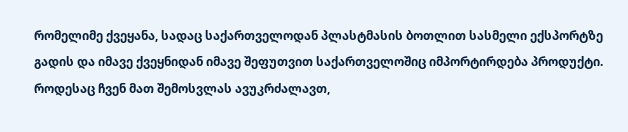რომელიმე ქვეყანა, სადაც საქართველოდან პლასტმასის ბოთლით სასმელი ექსპორტზე გადის და იმავე ქვეყნიდან იმავე შეფუთვით საქართველოშიც იმპორტირდება პროდუქტი. როდესაც ჩვენ მათ შემოსვლას ავუკრძალავთ,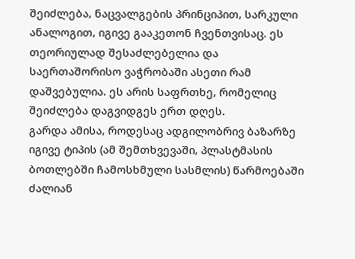შეიძლება, ნაცვალგების პრინციპით, სარკული ანალოგით, იგივე გააკეთონ ჩვენთვისაც. ეს თეორიულად შესაძლებელია და საერთაშორისო ვაჭრობაში ასეთი რამ დაშვებულია. ეს არის საფრთხე, რომელიც შეიძლება დაგვიდგეს ერთ დღეს.
გარდა ამისა, როდესაც ადგილობრივ ბაზარზე იგივე ტიპის (ამ შემთხვევაში, პლასტმასის ბოთლებში ჩამოსხმული სასმლის) წარმოებაში ძალიან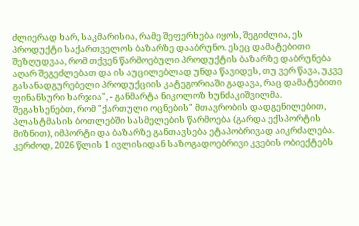ძლიერად ხარ, საკმარისია, რამე შეფერხება იყოს, შეგიძლია, ეს პროდუქტი საქართველოს ბაზარზე დააბრუნო. ესეც დამატებითი შეზღუდვაა, რომ თქვენ წარმოებული პროდუქტის ბაზარზე დაბრუნება აღარ შეგეძლებათ და ის აუცილებლად უნდა წავიდეს, თუ ვერ წავა, უკვე გასანადგურებელი პროდუქციის კატეგორიაში გადავა, რაც დამატებითი ფინანსური ხარჯია", - განმარტა ნიკოლოზ ხუნძაკიშვილმა.
შეგახსენებთ, რომ "ქართული ოცნების" მთავრობის დადგენილებით, პლასტმასის ბოთლებში სასმელების წარმოება (გარდა ექსპორტის მიზნით), იმპორტი და ბაზარზე განთავსება ეტაპობრივად აიკრძალება.
კერძოდ, 2026 წლის 1 ივლისიდან საზოგადოებრივი კვების ობიექტებს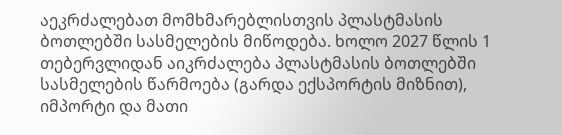აეკრძალებათ მომხმარებლისთვის პლასტმასის ბოთლებში სასმელების მიწოდება. ხოლო 2027 წლის 1 თებერვლიდან აიკრძალება პლასტმასის ბოთლებში სასმელების წარმოება (გარდა ექსპორტის მიზნით), იმპორტი და მათი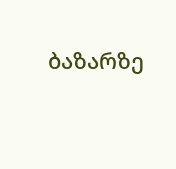ბაზარზე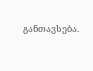განთავსება.